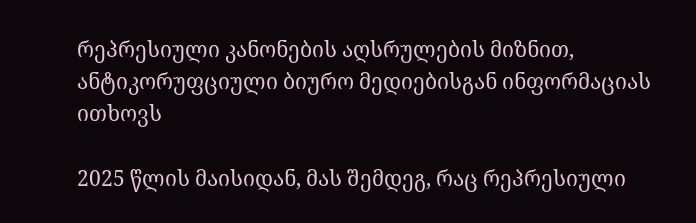რეპრესიული კანონების აღსრულების მიზნით, ანტიკორუფციული ბიურო მედიებისგან ინფორმაციას ითხოვს

2025 წლის მაისიდან, მას შემდეგ, რაც რეპრესიული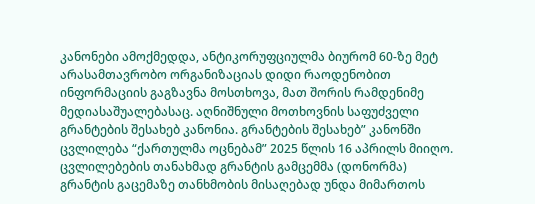კანონები ამოქმედდა, ანტიკორუფციულმა ბიურომ 60-ზე მეტ არასამთავრობო ორგანიზაციას დიდი რაოდენობით ინფორმაციის გაგზავნა მოსთხოვა, მათ შორის რამდენიმე მედიასაშუალებასაც. აღნიშნული მოთხოვნის საფუძველი გრანტების შესახებ კანონია. გრანტების შესახებ” კანონში ცვლილება “ქართულმა ოცნებამ” 2025 წლის 16 აპრილს მიიღო. ცვლილებების თანახმად გრანტის გამცემმა (დონორმა) გრანტის გაცემაზე თანხმობის მისაღებად უნდა მიმართოს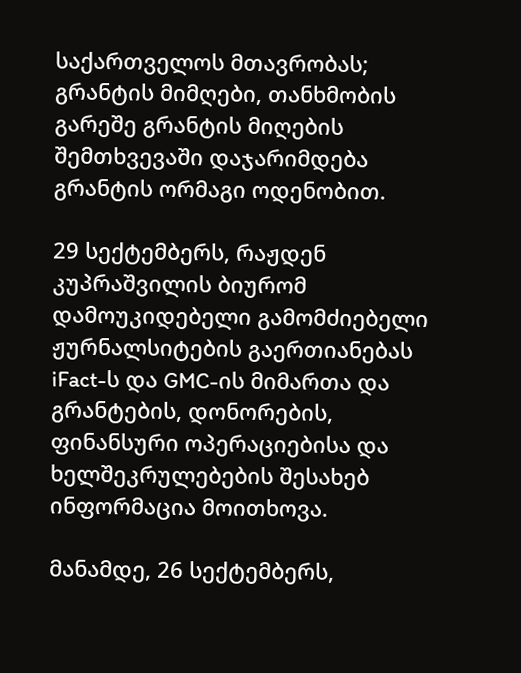საქართველოს მთავრობას; გრანტის მიმღები, თანხმობის გარეშე გრანტის მიღების შემთხვევაში დაჯარიმდება გრანტის ორმაგი ოდენობით.

29 სექტემბერს, რაჟდენ კუპრაშვილის ბიურომ დამოუკიდებელი გამომძიებელი ჟურნალსიტების გაერთიანებას iFact-ს და GMC-ის მიმართა და გრანტების, დონორების, ფინანსური ოპერაციებისა და ხელშეკრულებების შესახებ ინფორმაცია მოითხოვა.

მანამდე, 26 სექტემბერს,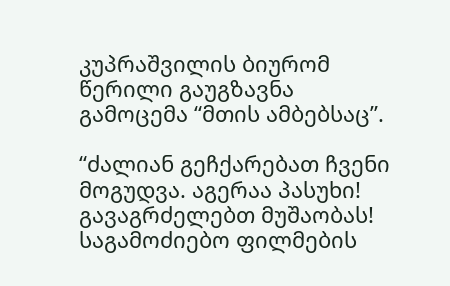კუპრაშვილის ბიურომ წერილი გაუგზავნა გამოცემა “მთის ამბებსაც”.

“ძალიან გეჩქარებათ ჩვენი მოგუდვა. აგერაა პასუხი! გავაგრძელებთ მუშაობას! საგამოძიებო ფილმების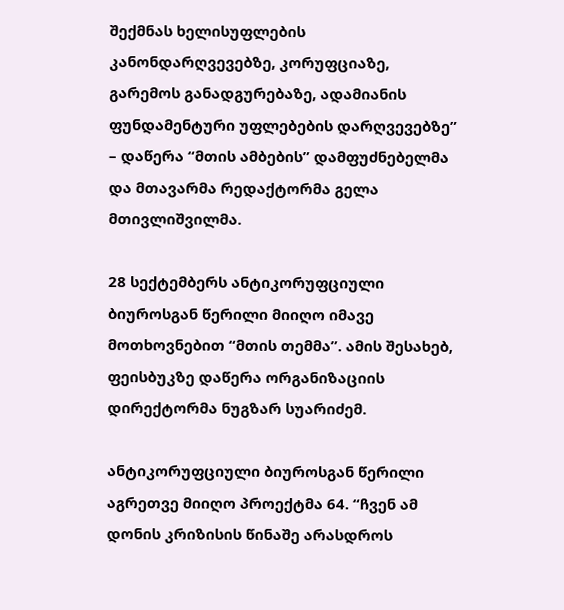შექმნას ხელისუფლების კანონდარღვევებზე, კორუფციაზე, გარემოს განადგურებაზე, ადამიანის ფუნდამენტური უფლებების დარღვევებზე” – დაწერა “მთის ამბების” დამფუძნებელმა და მთავარმა რედაქტორმა გელა მთივლიშვილმა.

28 სექტემბერს ანტიკორუფციული ბიუროსგან წერილი მიიღო იმავე მოთხოვნებით “მთის თემმა”. ამის შესახებ, ფეისბუკზე დაწერა ორგანიზაციის დირექტორმა ნუგზარ სუარიძემ.

ანტიკორუფციული ბიუროსგან წერილი აგრეთვე მიიღო პროექტმა 64. “ჩვენ ამ დონის კრიზისის წინაშე არასდროს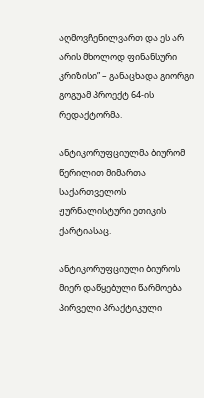აღმოვჩენილვართ და ეს არ არის მხოლოდ ფინანსური კრიზისი” – განაცხადა გიორგი გოგუამ პროექტ 64-ის რედაქტორმა.

ანტიკორუფციულმა ბიურომ წერილით მიმართა საქართველოს ჟურნალისტური ეთიკის ქარტიასაც.

ანტიკორუფციული ბიუროს მიერ დაწყებული წარმოება პირველი პრაქტიკული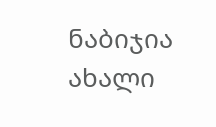ნაბიჯია ახალი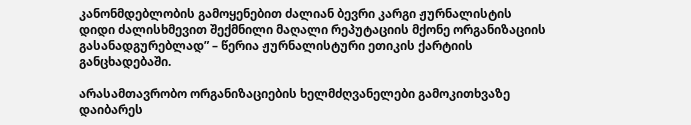კანონმდებლობის გამოყენებით ძალიან ბევრი კარგი ჟურნალისტის დიდი ძალისხმევით შექმნილი მაღალი რეპუტაციის მქონე ორგანიზაციის გასანადგურებლად” – წერია ჟურნალისტური ეთიკის ქარტიის განცხადებაში.

არასამთავრობო ორგანიზაციების ხელმძღვანელები გამოკითხვაზე დაიბარეს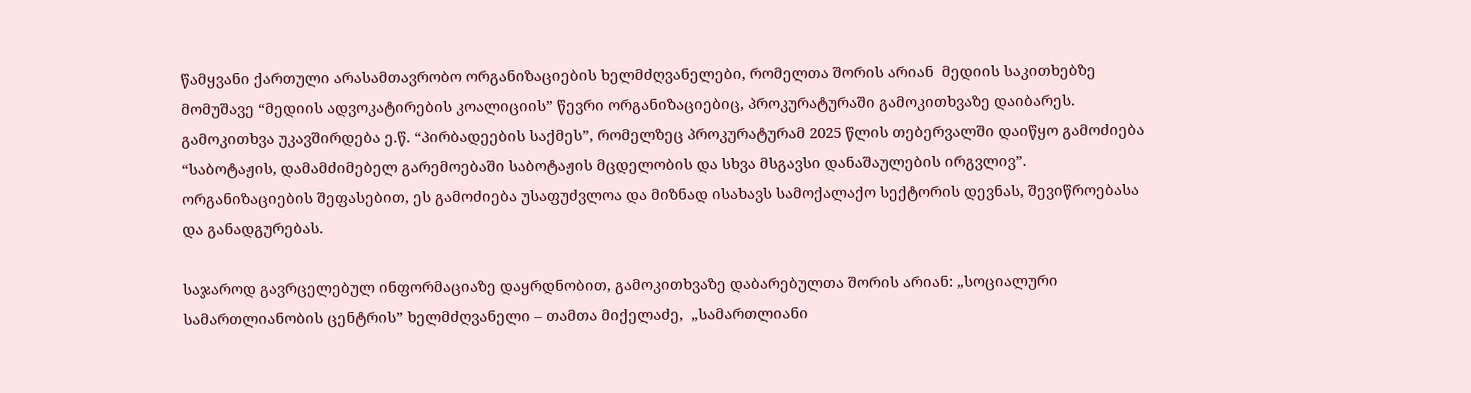წამყვანი ქართული არასამთავრობო ორგანიზაციების ხელმძღვანელები, რომელთა შორის არიან  მედიის საკითხებზე მომუშავე “მედიის ადვოკატირების კოალიციის” წევრი ორგანიზაციებიც, პროკურატურაში გამოკითხვაზე დაიბარეს. გამოკითხვა უკავშირდება ე.წ. “პირბადეების საქმეს”, რომელზეც პროკურატურამ 2025 წლის თებერვალში დაიწყო გამოძიება “საბოტაჟის, დამამძიმებელ გარემოებაში საბოტაჟის მცდელობის და სხვა მსგავსი დანაშაულების ირგვლივ”. ორგანიზაციების შეფასებით, ეს გამოძიება უსაფუძვლოა და მიზნად ისახავს სამოქალაქო სექტორის დევნას, შევიწროებასა და განადგურებას.

საჯაროდ გავრცელებულ ინფორმაციაზე დაყრდნობით, გამოკითხვაზე დაბარებულთა შორის არიან: „სოციალური სამართლიანობის ცენტრის” ხელმძღვანელი – თამთა მიქელაძე,  „სამართლიანი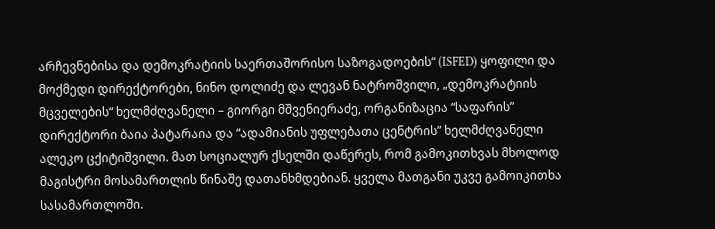არჩევნებისა და დემოკრატიის საერთაშორისო საზოგადოების“ (ISFED) ყოფილი და მოქმედი დირექტორები, ნინო დოლიძე და ლევან ნატროშვილი, „დემოკრატიის მცველების“ ხელმძღვანელი – გიორგი მშვენიერაძე, ორგანიზაცია “საფარის” დირექტორი ბაია პატარაია და “ადამიანის უფლებათა ცენტრის” ხელმძღვანელი ალეკო ცქიტიშვილი. მათ სოციალურ ქსელში დაწერეს, რომ გამოკითხვას მხოლოდ მაგისტრი მოსამართლის წინაშე დათანხმდებიან. ყველა მათგანი უკვე გამოიკითხა სასამართლოში.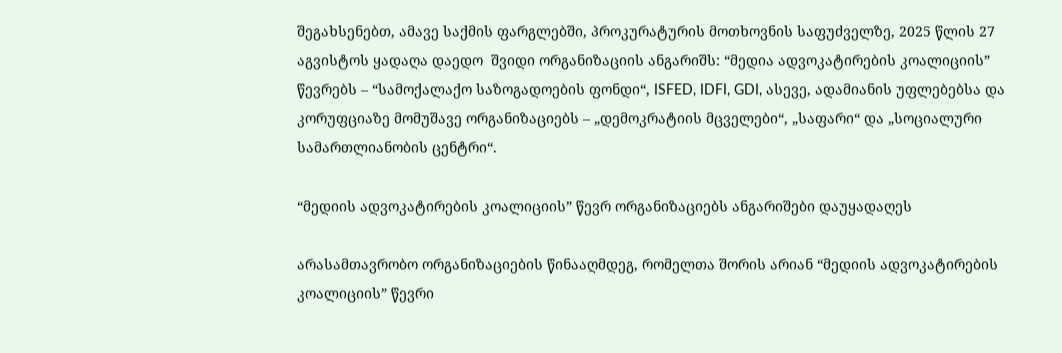შეგახსენებთ, ამავე საქმის ფარგლებში, პროკურატურის მოთხოვნის საფუძველზე, 2025 წლის 27 აგვისტოს ყადაღა დაედო  შვიდი ორგანიზაციის ანგარიშს: “მედია ადვოკატირების კოალიციის” წევრებს – “სამოქალაქო საზოგადოების ფონდი“, ISFED, IDFI, GDI, ასევე, ადამიანის უფლებებსა და კორუფციაზე მომუშავე ორგანიზაციებს – „დემოკრატიის მცველები“, „საფარი“ და „სოციალური სამართლიანობის ცენტრი“.

“მედიის ადვოკატირების კოალიციის” წევრ ორგანიზაციებს ანგარიშები დაუყადაღეს

არასამთავრობო ორგანიზაციების წინააღმდეგ, რომელთა შორის არიან “მედიის ადვოკატირების კოალიციის” წევრი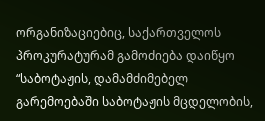ორგანიზაციებიც, საქართველოს პროკურატურამ გამოძიება დაიწყო “საბოტაჟის, დამამძიმებელ გარემოებაში საბოტაჟის მცდელობის,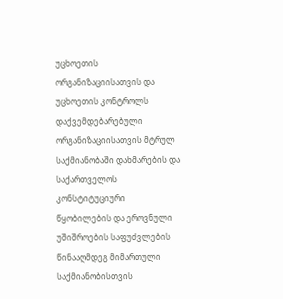უცხოეთის ორგანიზაციისათვის და უცხოეთის კონტროლს დაქვემდებარებული ორგანიზაციისათვის მტრულ საქმიანობაში დახმარების და საქართველოს კონსტიტუციური წყობილების და ეროვნული უშიშროების საფუძვლების წინააღმდეგ მიმართული საქმიანობისთვის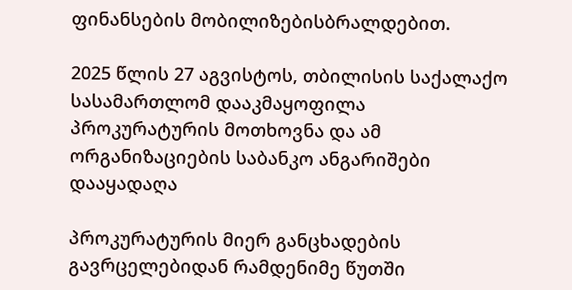ფინანსების მობილიზებისბრალდებით.

2025 წლის 27 აგვისტოს, თბილისის საქალაქო სასამართლომ დააკმაყოფილა პროკურატურის მოთხოვნა და ამ ორგანიზაციების საბანკო ანგარიშები დააყადაღა

პროკურატურის მიერ განცხადების გავრცელებიდან რამდენიმე წუთში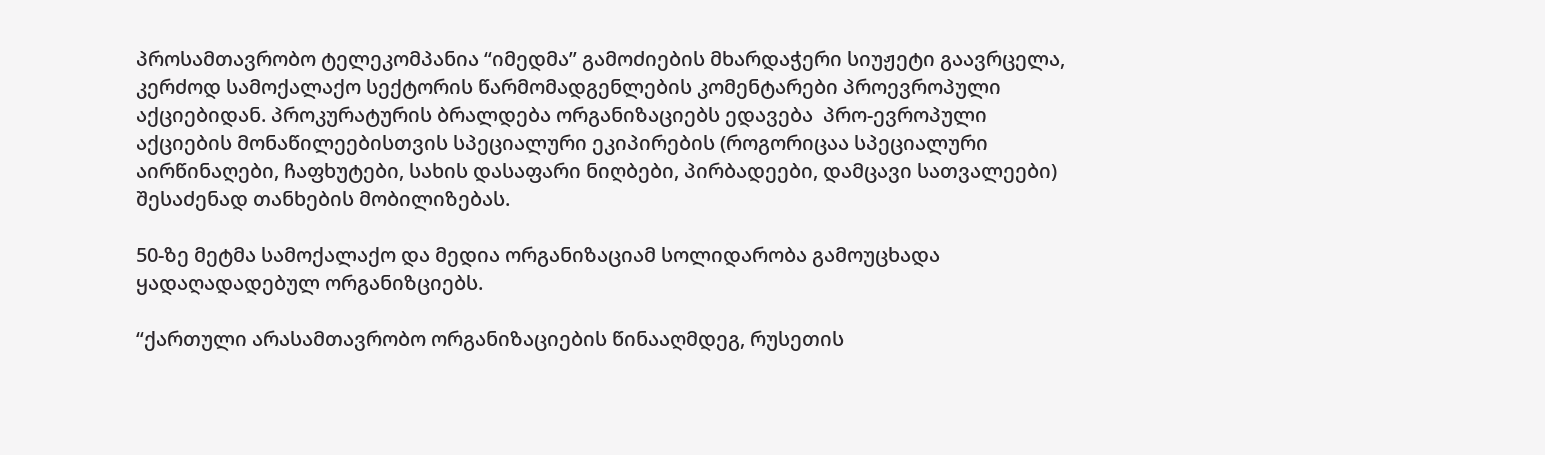პროსამთავრობო ტელეკომპანია “იმედმა” გამოძიების მხარდაჭერი სიუჟეტი გაავრცელა, კერძოდ სამოქალაქო სექტორის წარმომადგენლების კომენტარები პროევროპული აქციებიდან. პროკურატურის ბრალდება ორგანიზაციებს ედავება  პრო-ევროპული აქციების მონაწილეებისთვის სპეციალური ეკიპირების (როგორიცაა სპეციალური აირწინაღები, ჩაფხუტები, სახის დასაფარი ნიღბები, პირბადეები, დამცავი სათვალეები) შესაძენად თანხების მობილიზებას.

50-ზე მეტმა სამოქალაქო და მედია ორგანიზაციამ სოლიდარობა გამოუცხადა ყადაღადადებულ ორგანიზციებს.

“ქართული არასამთავრობო ორგანიზაციების წინააღმდეგ, რუსეთის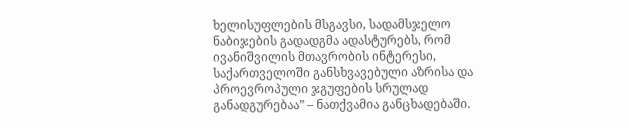ხელისუფლების მსგავსი, სადამსჯელო ნაბიჯების გადადგმა ადასტურებს, რომ ივანიშვილის მთავრობის ინტერესი, საქართველოში განსხვავებული აზრისა და პროევროპული ჯგუფების სრულად განადგურებაა” – ნათქვამია განცხადებაში.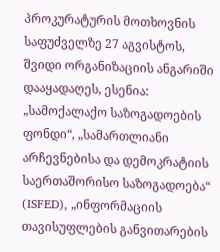პროკურატურის მოთხოვნის საფუძველზე 27 აგვისტოს,  შვიდი ორგანიზაციის ანგარიში დააყადაღეს, ესენია: „სამოქალაქო საზოგადოების ფონდი“, „სამართლიანი არჩევნებისა და დემოკრატიის საერთაშორისო საზოგადოება“ (ISFED), „ინფორმაციის თავისუფლების განვითარების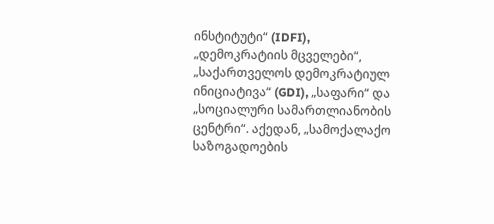ინსტიტუტი“ (IDFI), „დემოკრატიის მცველები“, „საქართველოს დემოკრატიულ ინიციატივა“ (GDI), „საფარი“ და „სოციალური სამართლიანობის ცენტრი“. აქედან, „სამოქალაქო საზოგადოების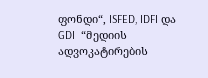ფონდი“, ISFED, IDFI და GDI  “მედიის ადვოკატირების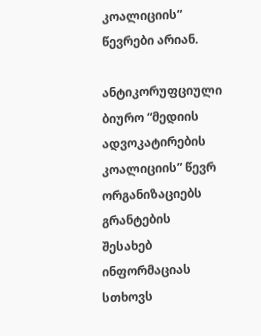კოალიციის” წევრები არიან.

ანტიკორუფციული ბიურო “მედიის ადვოკატირების კოალიციის” წევრ ორგანიზაციებს გრანტების შესახებ ინფორმაციას სთხოვს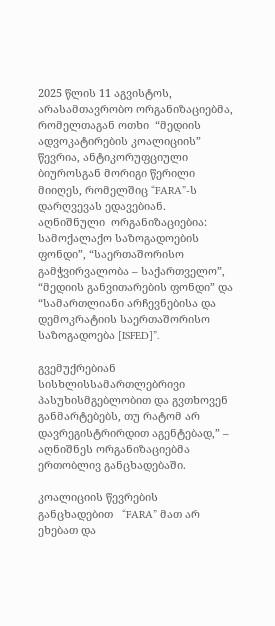2025 წლის 11 აგვისტოს, არასამთავრობო ორგანიზაციებმა, რომელთაგან ოთხი  “მედიის ადვოკატირების კოალიციის” წევრია, ანტიკორუფციული ბიუროსგან მორიგი წერილი მიიღეს, რომელშიც “FARA”-ს დარღვევას ედავებიან. აღნიშნული  ორგანიზაციებია: სამოქალაქო საზოგადოების ფონდი”, “საერთაშორისო გამჭვირვალობა – საქართველო”, “მედიის განვითარების ფონდი” და “სამართლიანი არჩევნებისა და დემოკრატიის საერთაშორისო საზოგადოება [ISFED]”.

გვემუქრებიან სისხლისსამართლებრივი პასუხისმგებლობით და გვთხოვენ განმარტებებს, თუ რატომ არ დავრეგისტრირდით აგენტებად,” – აღნიშნეს ორგანიზაციებმა ერთობლივ განცხადებაში.

კოალიციის წევრების განცხადებით   “FARA” მათ არ ეხებათ და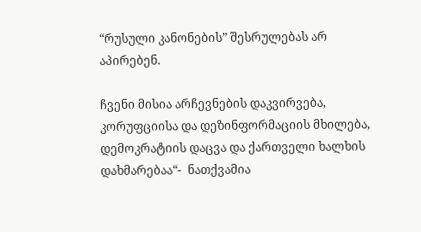“რუსული კანონების” შესრულებას არ აპირებენ.

ჩვენი მისია არჩევნების დაკვირვება, კორუფციისა და დეზინფორმაციის მხილება, დემოკრატიის დაცვა და ქართველი ხალხის დახმარებაა“-  ნათქვამია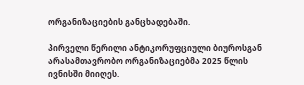ორგანიზაციების განცხადებაში.

პირველი წერილი ანტიკორუფციული ბიუროსგან არასამთავრობო ორგანიზაციებმა 2025 წლის ივნისში მიიღეს.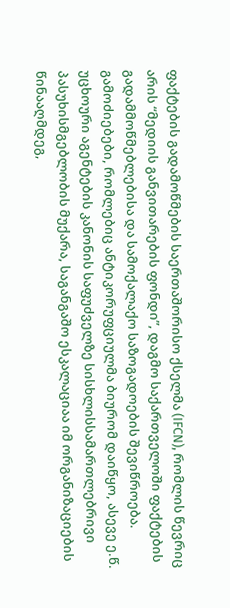ფაქტების გადამოწმების საერთაშორისო ქსელმა (IFCN), რომლის წევრიც არის “მედიის განვითარების ფონდი”, დაგმო საქართველოში ფაქტების გადამმოწმებლებისა და სამოქალაქო საზოგადოების შევიწროება.
გამოძიებები, რომლებიც ანტიკორუფციულმა ბიურომ დაიწყო, ასევე ე.წ. უცხოური აგენტების კანონის საფუძველზე სისხლისსამართლებრივი პასუხისმგებლობის მუქარა, საგანგაშო ესკალაციაა იმ ორგანიზაციების წინააღმდეგ,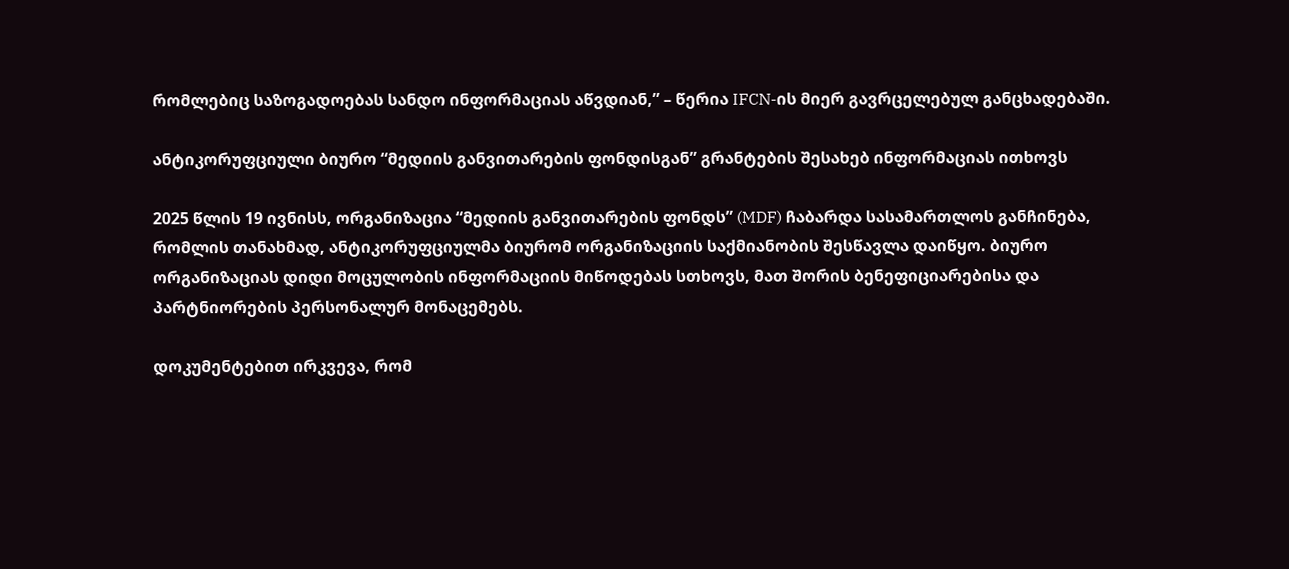რომლებიც საზოგადოებას სანდო ინფორმაციას აწვდიან,” – წერია IFCN-ის მიერ გავრცელებულ განცხადებაში.

ანტიკორუფციული ბიურო “მედიის განვითარების ფონდისგან” გრანტების შესახებ ინფორმაციას ითხოვს

2025 წლის 19 ივნისს, ორგანიზაცია “მედიის განვითარების ფონდს” (MDF) ჩაბარდა სასამართლოს განჩინება, რომლის თანახმად, ანტიკორუფციულმა ბიურომ ორგანიზაციის საქმიანობის შესწავლა დაიწყო. ბიურო ორგანიზაციას დიდი მოცულობის ინფორმაციის მიწოდებას სთხოვს, მათ შორის ბენეფიციარებისა და პარტნიორების პერსონალურ მონაცემებს.

დოკუმენტებით ირკვევა, რომ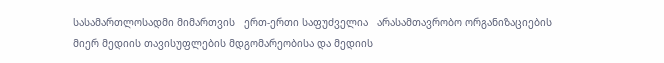სასამართლოსადმი მიმართვის   ერთ-ერთი საფუძველია   არასამთავრობო ორგანიზაციების მიერ მედიის თავისუფლების მდგომარეობისა და მედიის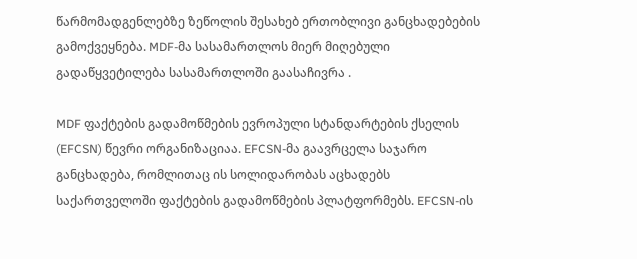წარმომადგენლებზე ზეწოლის შესახებ ერთობლივი განცხადებების გამოქვეყნება. MDF-მა სასამართლოს მიერ მიღებული გადაწყვეტილება სასამართლოში გაასაჩივრა .

MDF ფაქტების გადამოწმების ევროპული სტანდარტების ქსელის (EFCSN) წევრი ორგანიზაციაა. EFCSN-მა გაავრცელა საჯარო განცხადება, რომლითაც ის სოლიდარობას აცხადებს საქართველოში ფაქტების გადამოწმების პლატფორმებს. EFCSN-ის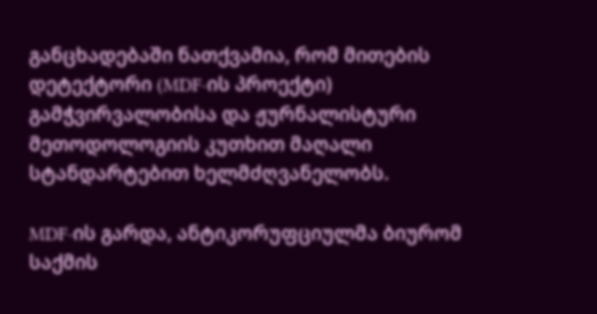განცხადებაში ნათქვამია, რომ მითების დეტექტორი (MDF-ის პროექტი) გამჭვირვალობისა და ჟურნალისტური მეთოდოლოგიის კუთხით მაღალი სტანდარტებით ხელმძღვანელობს.

MDF-ის გარდა, ანტიკორუფციულმა ბიურომ საქმის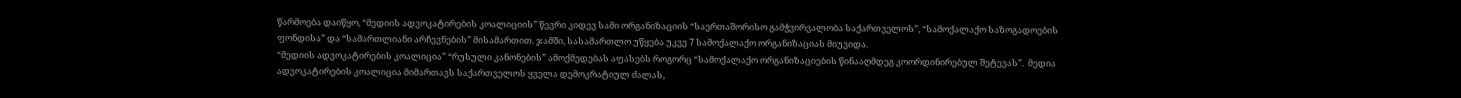წარმოება დაიწყო, “მედიის ადვოკატირების კოალიციის” წევრი კიდევ სამი ორგანიზაციის “საერთაშორისო გამჭვირვალობა საქართველოს”, “სამოქალაქო საზოგადოების ფონდისა” და “სამართლიანი არჩევნების” მისამართით. ჯამში, სასამართლო უწყება უკვე 7 სამოქალაქო ორგანიზაციას მიუვიდა.
“მედიის ადვოკატირების კოალიცია” “რუსული კანონების” ამოქმედებას აფასებს როგორც “სამოქალაქო ორგანიზაციების წინააღმდეგ კოორდინირებულ შეტევას”.  მედია ადვოკატირების კოალიცია მიმართავს საქართველოს ყველა დემოკრატიულ ძალას,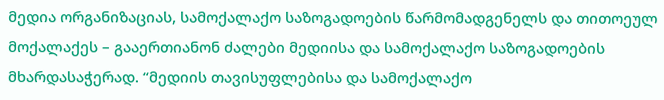მედია ორგანიზაციას, სამოქალაქო საზოგადოების წარმომადგენელს და თითოეულ მოქალაქეს – გააერთიანონ ძალები მედიისა და სამოქალაქო საზოგადოების მხარდასაჭერად. “მედიის თავისუფლებისა და სამოქალაქო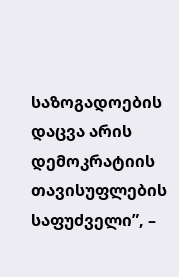საზოგადოების დაცვა არის დემოკრატიის თავისუფლების საფუძველი”, –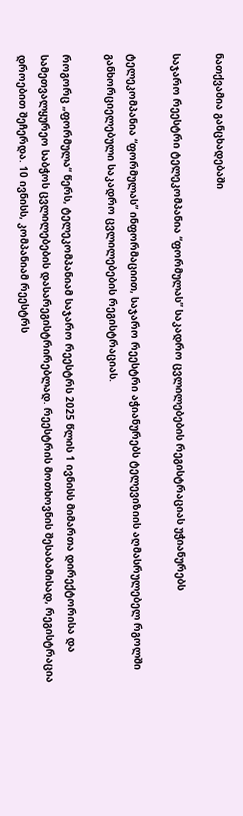ნათქვამია განცხადებაში

საჯარო რეესტრი ტელეკომპანია “ფორმულას” საკადრო ცვლილებების რეგისტრაციას უჭიანურებს

ტელეკომპანია “ფორმულას” ინფორმაციით, საჯარო რეესტრი აჭიანურებს ტელევიზიის აღმასრულებელ რგოლში განხორციელებული საკადრო ცვლილებების რეგისტრაციას.

როგორც „ფორმულა“ წერს, ტელეკომპანიამ საჯარო რეესტრს 2025 წლის 1 ივნისს მიმართა დირექტორისა და სამეთვალყურეო საბჭოს ცვლილებების დასარეგისტრირებლად. რეესტრის მოთხოვნის შესაბამისად, რეგისტრაცია დროებით შეჩერდა. 10 ივნისს, კომპანიამ რეესტრს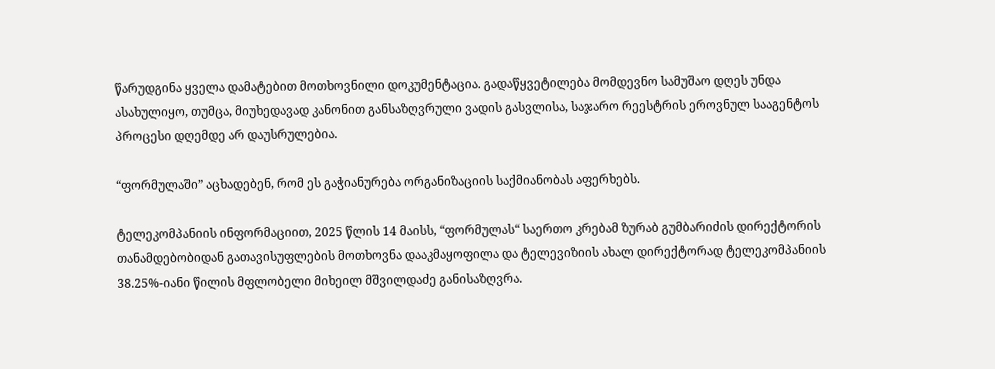წარუდგინა ყველა დამატებით მოთხოვნილი დოკუმენტაცია. გადაწყვეტილება მომდევნო სამუშაო დღეს უნდა ასახულიყო, თუმცა, მიუხედავად კანონით განსაზღვრული ვადის გასვლისა, საჯარო რეესტრის ეროვნულ სააგენტოს პროცესი დღემდე არ დაუსრულებია.

“ფორმულაში” აცხადებენ, რომ ეს გაჭიანურება ორგანიზაციის საქმიანობას აფერხებს.

ტელეკომპანიის ინფორმაციით, 2025 წლის 14 მაისს, “ფორმულას“ საერთო კრებამ ზურაბ გუმბარიძის დირექტორის თანამდებობიდან გათავისუფლების მოთხოვნა დააკმაყოფილა და ტელევიზიის ახალ დირექტორად ტელეკომპანიის 38.25%-იანი წილის მფლობელი მიხეილ მშვილდაძე განისაზღვრა.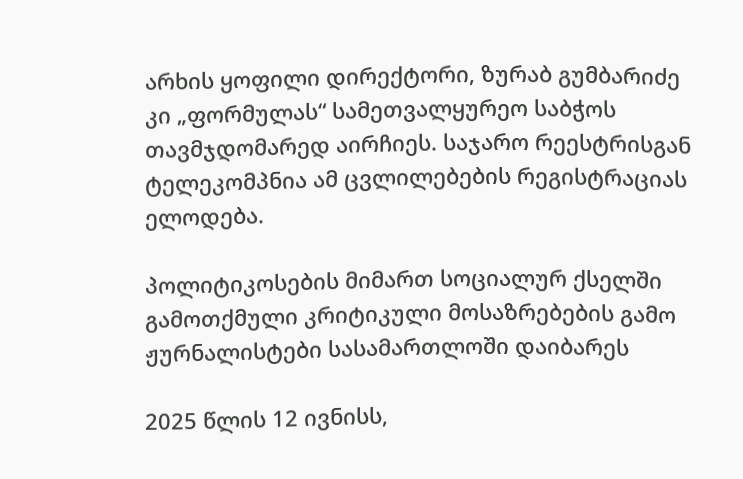არხის ყოფილი დირექტორი, ზურაბ გუმბარიძე კი „ფორმულას“ სამეთვალყურეო საბჭოს თავმჯდომარედ აირჩიეს. საჯარო რეესტრისგან ტელეკომპნია ამ ცვლილებების რეგისტრაციას ელოდება.

პოლიტიკოსების მიმართ სოციალურ ქსელში გამოთქმული კრიტიკული მოსაზრებების გამო ჟურნალისტები სასამართლოში დაიბარეს

2025 წლის 12 ივნისს,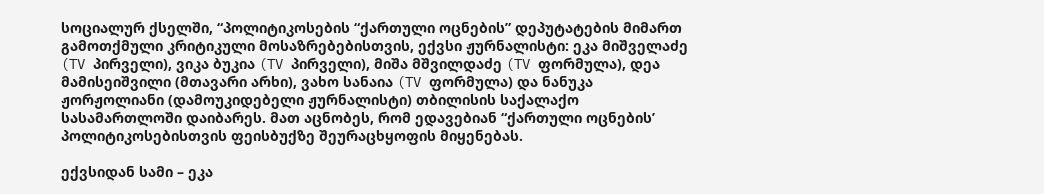სოციალურ ქსელში, “პოლიტიკოსების “ქართული ოცნების” დეპუტატების მიმართ გამოთქმული კრიტიკული მოსაზრებებისთვის, ექვსი ჟურნალისტი: ეკა მიშველაძე (TV პირველი), ვიკა ბუკია (TV პირველი), მიშა მშვილდაძე (TV ფორმულა), დეა მამისეიშვილი (მთავარი არხი), ვახო სანაია (TV ფორმულა) და ნანუკა ჟორჟოლიანი (დამოუკიდებელი ჟურნალისტი) თბილისის საქალაქო სასამართლოში დაიბარეს. მათ აცნობეს, რომ ედავებიან “ქართული ოცნების’ პოლიტიკოსებისთვის ფეისბუქზე შეურაცხყოფის მიყენებას.

ექვსიდან სამი – ეკა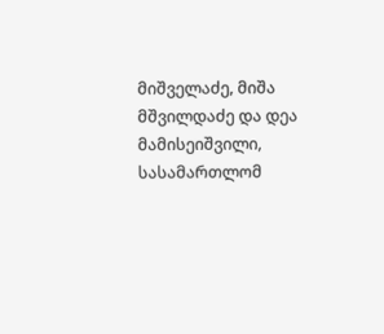მიშველაძე, მიშა მშვილდაძე და დეა მამისეიშვილი, სასამართლომ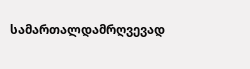სამართალდამრღვევად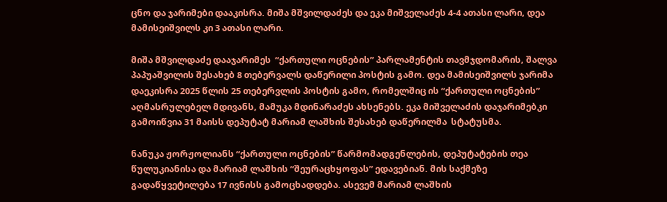ცნო და ჯარიმები დააკისრა. მიშა მშვილდაძეს და ეკა მიშველაძეს 4-4 ათასი ლარი, დეა მამისეიშვილს კი 3 ათასი ლარი.

მიშა მშვილდაძე დააჯარიმეს  “ქართული ოცნების” პარლამენტის თავმჯდომარის, შალვა პაპუაშვილის შესახებ 8 თებერვალს დაწერილი პოსტის გამო. დეა მამისეიშვილს ჯარიმა დაეკისრა 2025 წლის 25 თებერვლის პოსტის გამო, რომელშიც ის “ქართული ოცნების” აღმასრულებელ მდივანს, მამუკა მდინარაძეს ახსენებს. ეკა მიშველაძის დაჯარიმებკი გამოიწვია 31 მაისს დეპუტატ მარიამ ლაშხის შესახებ დაწერილმა  სტატუსმა.

ნანუკა ჟორჟოლიანს “ქართული ოცნების” წარმომადგენლების, დეპუტატების თეა წულუკიანისა და მარიამ ლაშხის “შეურაცხყოფას” ედავებიან. მის საქმეზე გადაწყვეტილება 17 ივნისს გამოცხადდება. ასევემ მარიამ ლაშხის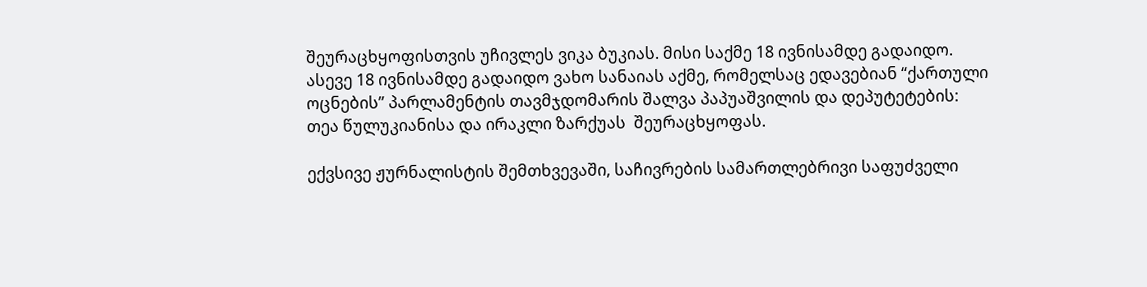შეურაცხყოფისთვის უჩივლეს ვიკა ბუკიას. მისი საქმე 18 ივნისამდე გადაიდო. ასევე 18 ივნისამდე გადაიდო ვახო სანაიას აქმე, რომელსაც ედავებიან “ქართული ოცნების” პარლამენტის თავმჯდომარის შალვა პაპუაშვილის და დეპუტეტების: თეა წულუკიანისა და ირაკლი ზარქუას  შეურაცხყოფას.

ექვსივე ჟურნალისტის შემთხვევაში, საჩივრების სამართლებრივი საფუძველი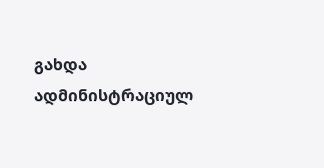გახდა ადმინისტრაციულ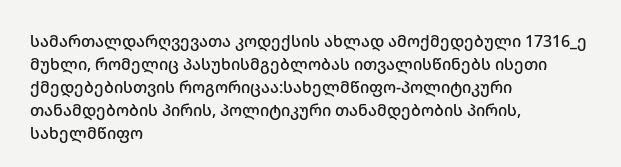სამართალდარღვევათა კოდექსის ახლად ამოქმედებული 17316_ე მუხლი, რომელიც პასუხისმგებლობას ითვალისწინებს ისეთი ქმედებებისთვის როგორიცაა:სახელმწიფო-პოლიტიკური თანამდებობის პირის, პოლიტიკური თანამდებობის პირის, სახელმწიფო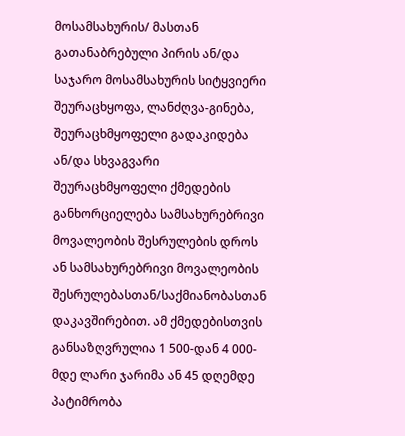მოსამსახურის/ მასთან გათანაბრებული პირის ან/და საჯარო მოსამსახურის სიტყვიერი შეურაცხყოფა, ლანძღვა-გინება, შეურაცხმყოფელი გადაკიდება ან/და სხვაგვარი შეურაცხმყოფელი ქმედების განხორციელება სამსახურებრივი მოვალეობის შესრულების დროს ან სამსახურებრივი მოვალეობის შესრულებასთან/საქმიანობასთან დაკავშირებით. ამ ქმედებისთვის განსაზღვრულია 1 500-დან 4 000-მდე ლარი ჯარიმა ან 45 დღემდე პატიმრობა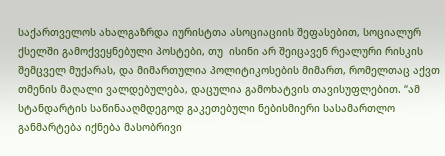საქართველოს ახალგაზრდა იურისტთა ასოციაციის შეფასებით, სოციალურ ქსელში გამოქვეყნებული პოსტები, თუ  ისინი არ შეიცავენ რეალური რისკის შემცველ მუქარას, და მიმართულია პოლიტიკოსების მიმართ, რომელთაც აქვთ თმენის მაღალი ვალდებულება, დაცულია გამოხატვის თავისუფლებით. “ამ სტანდარტის საწინააღმდეგოდ გაკეთებული ნებისმიერი სასამართლო განმარტება იქნება მასობრივი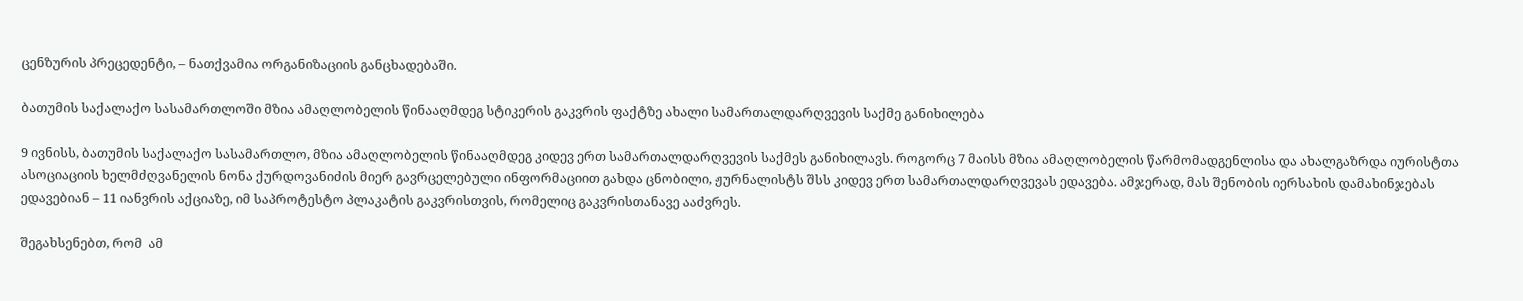ცენზურის პრეცედენტი, – ნათქვამია ორგანიზაციის განცხადებაში.

ბათუმის საქალაქო სასამართლოში მზია ამაღლობელის წინააღმდეგ სტიკერის გაკვრის ფაქტზე ახალი სამართალდარღვევის საქმე განიხილება

9 ივნისს, ბათუმის საქალაქო სასამართლო, მზია ამაღლობელის წინააღმდეგ კიდევ ერთ სამართალდარღვევის საქმეს განიხილავს. როგორც 7 მაისს მზია ამაღლობელის წარმომადგენლისა და ახალგაზრდა იურისტთა ასოციაციის ხელმძღვანელის ნონა ქურდოვანიძის მიერ გავრცელებული ინფორმაციით გახდა ცნობილი, ჟურნალისტს შსს კიდევ ერთ სამართალდარღვევას ედავება. ამჯერად, მას შენობის იერსახის დამახინჯებას ედავებიან – 11 იანვრის აქციაზე, იმ საპროტესტო პლაკატის გაკვრისთვის, რომელიც გაკვრისთანავე ააძვრეს.

შეგახსენებთ, რომ  ამ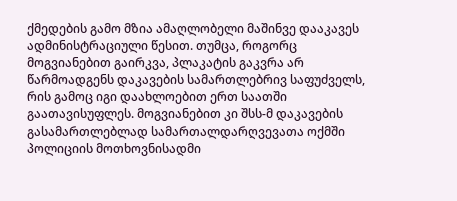ქმედების გამო მზია ამაღლობელი მაშინვე დააკავეს ადმინისტრაციული წესით. თუმცა, როგორც მოგვიანებით გაირკვა, პლაკატის გაკვრა არ წარმოადგენს დაკავების სამართლებრივ საფუძველს, რის გამოც იგი დაახლოებით ერთ საათში გაათავისუფლეს. მოგვიანებით კი შსს-მ დაკავების გასამართლებლად სამართალდარღვევათა ოქმში პოლიციის მოთხოვნისადმი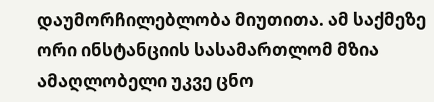დაუმორჩილებლობა მიუთითა. ამ საქმეზე ორი ინსტანციის სასამართლომ მზია ამაღლობელი უკვე ცნო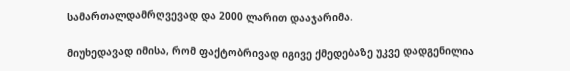სამართალდამრღვევად და 2000 ლარით დააჯარიმა.

მიუხედავად იმისა, რომ ფაქტობრივად იგივე ქმედებაზე უკვე დადგენილია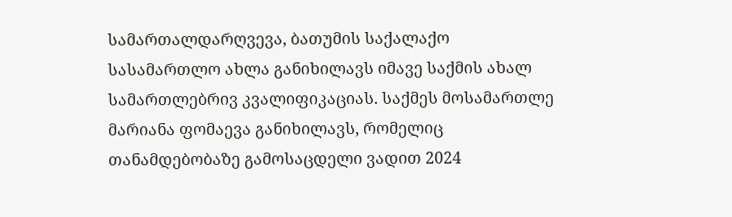სამართალდარღვევა, ბათუმის საქალაქო სასამართლო ახლა განიხილავს იმავე საქმის ახალ სამართლებრივ კვალიფიკაციას. საქმეს მოსამართლე მარიანა ფომაევა განიხილავს, რომელიც თანამდებობაზე გამოსაცდელი ვადით 2024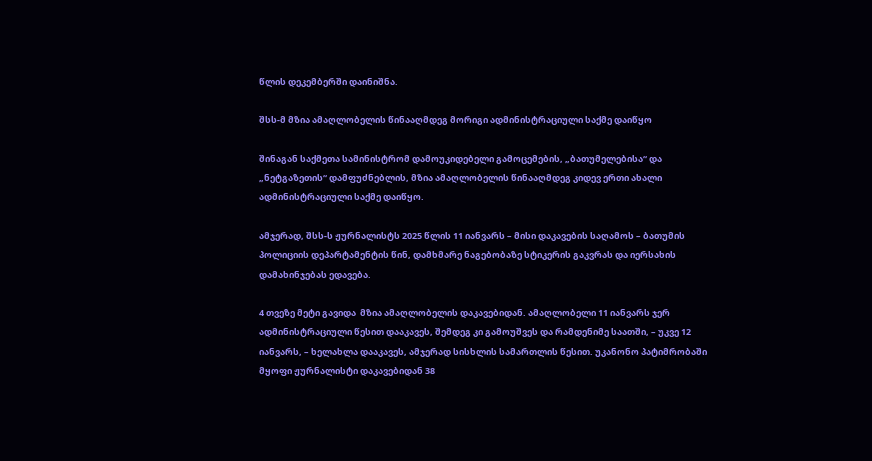წლის დეკემბერში დაინიშნა.

შსს-მ მზია ამაღლობელის წინააღმდეგ მორიგი ადმინისტრაციული საქმე დაიწყო

შინაგან საქმეთა სამინისტრომ დამოუკიდებელი გამოცემების, „ბათუმელებისა“ და „ნეტგაზეთის“ დამფუძნებლის, მზია ამაღლობელის წინააღმდეგ კიდევ ერთი ახალი ადმინისტრაციული საქმე დაიწყო.

ამჯერად, შსს-ს ჟურნალისტს 2025 წლის 11 იანვარს – მისი დაკავების საღამოს – ბათუმის პოლიციის დეპარტამენტის წინ, დამხმარე ნაგებობაზე სტიკერის გაკვრას და იერსახის დამახინჯებას ედავება.

4 თვეზე მეტი გავიდა  მზია ამაღლობელის დაკავებიდან. ამაღლობელი 11 იანვარს ჯერ ადმინისტრაციული წესით დააკავეს, შემდეგ კი გამოუშვეს და რამდენიმე საათში, – უკვე 12 იანვარს, – ხელახლა დააკავეს, ამჯერად სისხლის სამართლის წესით. უკანონო პატიმრობაში მყოფი ჟურნალისტი დაკავებიდან 38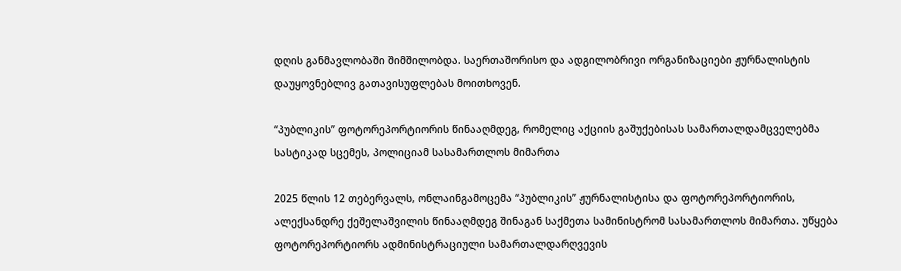დღის განმავლობაში შიმშილობდა. საერთაშორისო და ადგილობრივი ორგანიზაციები ჟურნალისტის დაუყოვნებლივ გათავისუფლებას მოითხოვენ.

“პუბლიკის” ფოტორეპორტიორის წინააღმდეგ, რომელიც აქციის გაშუქებისას სამართალდამცველებმა სასტიკად სცემეს, პოლიციამ სასამართლოს მიმართა

2025 წლის 12 თებერვალს, ონლაინგამოცემა “პუბლიკის” ჟურნალისტისა და ფოტორეპორტიორის, ალექსანდრე ქეშელაშვილის წინააღმდეგ შინაგან საქმეთა სამინისტრომ სასამართლოს მიმართა. უწყება ფოტორეპორტიორს ადმინისტრაციული სამართალდარღვევის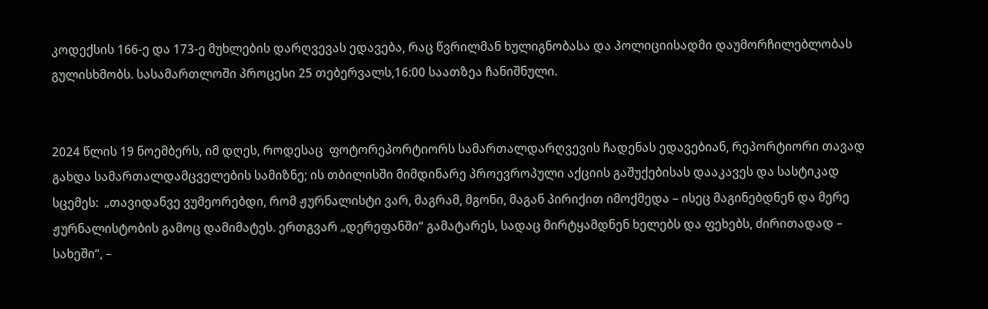კოდექსის 166-ე და 173-ე მუხლების დარღვევას ედავება, რაც წვრილმან ხულიგნობასა და პოლიციისადმი დაუმორჩილებლობას გულისხმობს. სასამართლოში პროცესი 25 თებერვალს,16:00 საათზეა ჩანიშნული.


2024 წლის 19 ნოემბერს, იმ დღეს, როდესაც  ფოტორეპორტიორს სამართალდარღვევის ჩადენას ედავებიან, რეპორტიორი თავად გახდა სამართალდამცველების სამიზნე; ის თბილისში მიმდინარე პროევროპული აქციის გაშუქებისას დააკავეს და სასტიკად სცემეს:  „თავიდანვე ვუმეორებდი, რომ ჟურნალისტი ვარ, მაგრამ, მგონი, მაგან პირიქით იმოქმედა – ისეც მაგინებდნენ და მერე ჟურნალისტობის გამოც დამიმატეს. ერთგვარ „დერეფანში“ გამატარეს, სადაც მირტყამდნენ ხელებს და ფეხებს, ძირითადად – სახეში“, –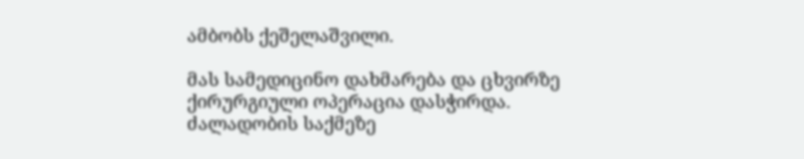ამბობს ქეშელაშვილი.

მას სამედიცინო დახმარება და ცხვირზე ქირურგიული ოპერაცია დასჭირდა. ძალადობის საქმეზე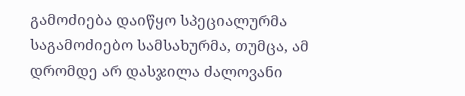გამოძიება დაიწყო სპეციალურმა საგამოძიებო სამსახურმა, თუმცა, ამ დრომდე არ დასჯილა ძალოვანი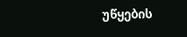უწყების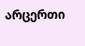არცერთი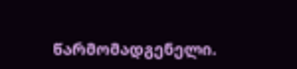წარმომადგენელი.